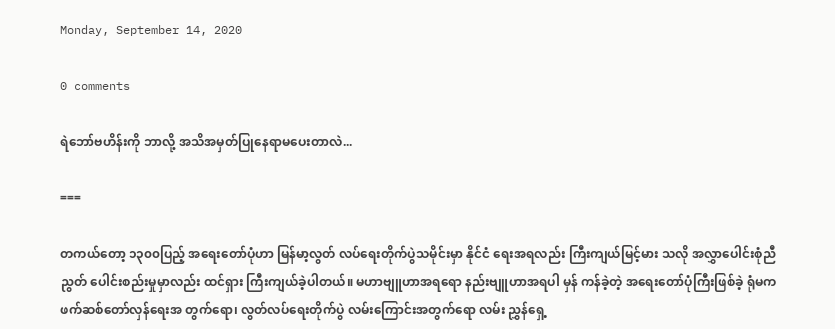Monday, September 14, 2020

0 comments

ရဲဘော်ဗဟိန်းကို ဘာလို့ အသိအမှတ်ပြုနေရာမပေးတာလဲ...

===

တကယ်တော့ ၁၃၀၀ပြည့် အရေးတော်ပုံဟာ မြန်မာ့လွတ် လပ်ရေးတိုက်ပွဲသမိုင်းမှာ နိုင်ငံ ရေးအရလည်း ကြီးကျယ်မြင့်မား သလို အလွှာပေါင်းစုံညီညွတ် ပေါင်းစည်းမှုမှာလည်း ထင်ရှား ကြီးကျယ်ခဲ့ပါတယ်။ မဟာဗျူဟာအရရော နည်းဗျူဟာအရပါ မှန် ကန်ခဲ့တဲ့ အရေးတော်ပုံကြီးဖြစ်ခဲ့ ရုံမက ဖက်ဆစ်တော်လှန်ရေးအ တွက်ရော၊ လွတ်လပ်ရေးတိုက်ပွဲ လမ်းကြောင်းအတွက်ရော လမ်း ညွှန်ရှေ့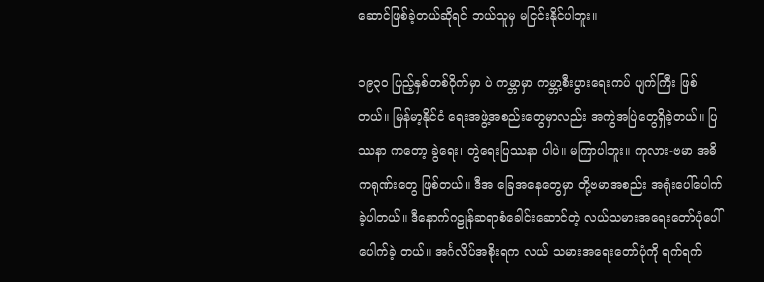ဆောင်ဖြစ်ခဲ့တယ်ဆိုရင် ဘယ်သူမှ မငြင်းနိုင်ပါဘူး။

၁၉၃၀ ပြည့်နှစ်တစ်ဝိုက်မှာ ပဲ ကမ္ဘာမှာ ကမ္ဘာ့စီးပွားရေးကပ် ပျက်ကြီး ဖြစ်တယ်။ မြန်မာ့နိုင်ငံ ရေးအဖွဲ့အစည်းတွေမှာလည်း အကွဲအပြဲတွေရှိခဲ့တယ်။ ပြဿနာ ကတော့ ခွဲရေး၊ တွဲရေးပြဿနာ ပါပဲ။ မကြာပါဘူး။ ကုလား-ဗမာ အဓိကရုဏ်းတွေ ဖြစ်တယ်။ ဒီအ ခြေအနေတွေမှာ တို့ဗမာအစည်း အရုံးပေါ်ပေါက်ခဲ့ပါတယ်။ ဒီနောက်ဂဠုန်ဆရာစံခေါင်းဆောင်တဲ့ လယ်သမားအရေးတော်ပုံပေါ်ပေါက်ခဲ့ တယ်။ အင်္ဂလိပ်အစိုးရက လယ် သမားအရေးတော်ပုံကို ရက်ရက်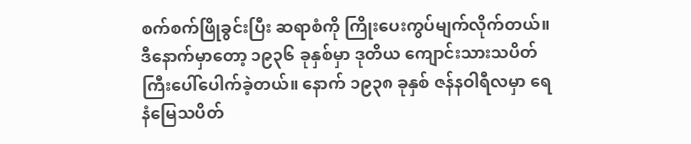စက်စက်ဖြိုခွင်းပြီး ဆရာစံကို ကြိုးပေးကွပ်မျက်လိုက်တယ်။ ဒီနောက်မှာတော့ ၁၉၃၆ ခုနှစ်မှာ ဒုတိယ ကျောင်းသားသပိတ်ကြီးပေါ်ပေါက်ခဲ့တယ်။ နောက် ၁၉၃၈ ခုနှစ် ဇန်နဝါရီလမှာ ရေနံမြေသပိတ်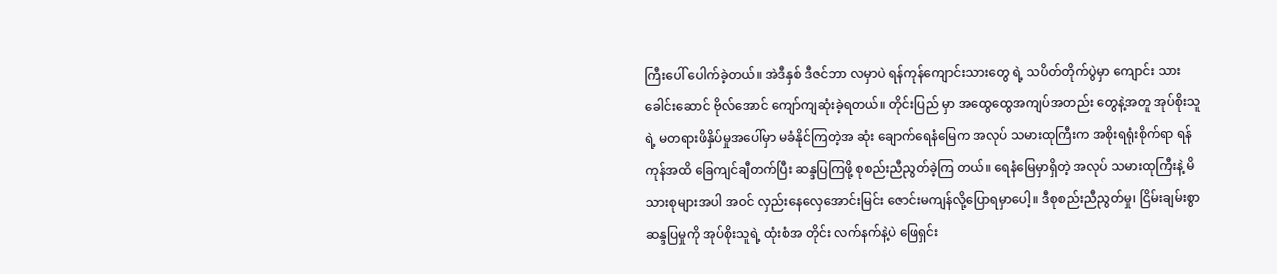ကြီးပေါ် ပေါက်ခဲ့တယ်။ အဲဒီနှစ် ဒီဇင်ဘာ လမှာပဲ ရန်ကုန်ကျောင်းသားတွေ ရဲ့ သပိတ်တိုက်ပွဲမှာ ကျောင်း သားခေါင်းဆောင် ဗိုလ်အောင် ကျော်ကျဆုံးခဲ့ရတယ်။ တိုင်းပြည် မှာ အထွေထွေအကျပ်အတည်း တွေနဲ့အတူ အုပ်စိုးသူရဲ့ မတရားဖိနှိပ်မှုအပေါ်မှာ မခံနိုင်ကြတဲ့အ ဆုံး ချောက်ရေနံမြေက အလုပ် သမားထုကြီးက အစိုးရရုံးစိုက်ရာ ရန်ကုန်အထိ ခြေကျင်ချီတက်ပြီး ဆန္ဒပြကြဖို့ စုစည်းညီညွတ်ခဲ့ကြ တယ်။ ရေနံမြေမှာရှိတဲ့ အလုပ် သမားထုကြီးနဲ့ မိသားစုများအပါ အဝင် လှည်းနေလှေအောင်းမြင်း ဇောင်းမကျန်လို့ပြောရမှာပေါ့။ ဒီစုစည်းညီညွတ်မှု၊ ငြိမ်းချမ်းစွာ ဆန္ဒပြမှုကို အုပ်စိုးသူရဲ့ ထုံးစံအ တိုင်း လက်နက်နဲ့ပဲ ဖြေရှင်း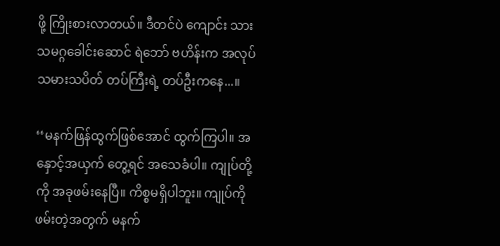ဖို့ ကြိုးစားလာတယ်။ ဒီတင်ပဲ ကျောင်း သားသမဂ္ဂခေါင်းဆောင် ရဲဘော် ဗဟိန်းက အလုပ်သမားသပိတ် တပ်ကြီးရဲ့ တပ်ဦးကနေ...။

‘‘မနက်ဖြန်ထွက်ဖြစ်အောင် ထွက်ကြပါ။ အနှောင့်အယှက် တွေ့ရင် အသေခံပါ။ ကျုပ်တို့ကို အခုဖမ်းနေပြီ။ ကိစ္စမရှိပါဘူး။ ကျုပ်ကိုဖမ်းတဲ့အတွက် မနက်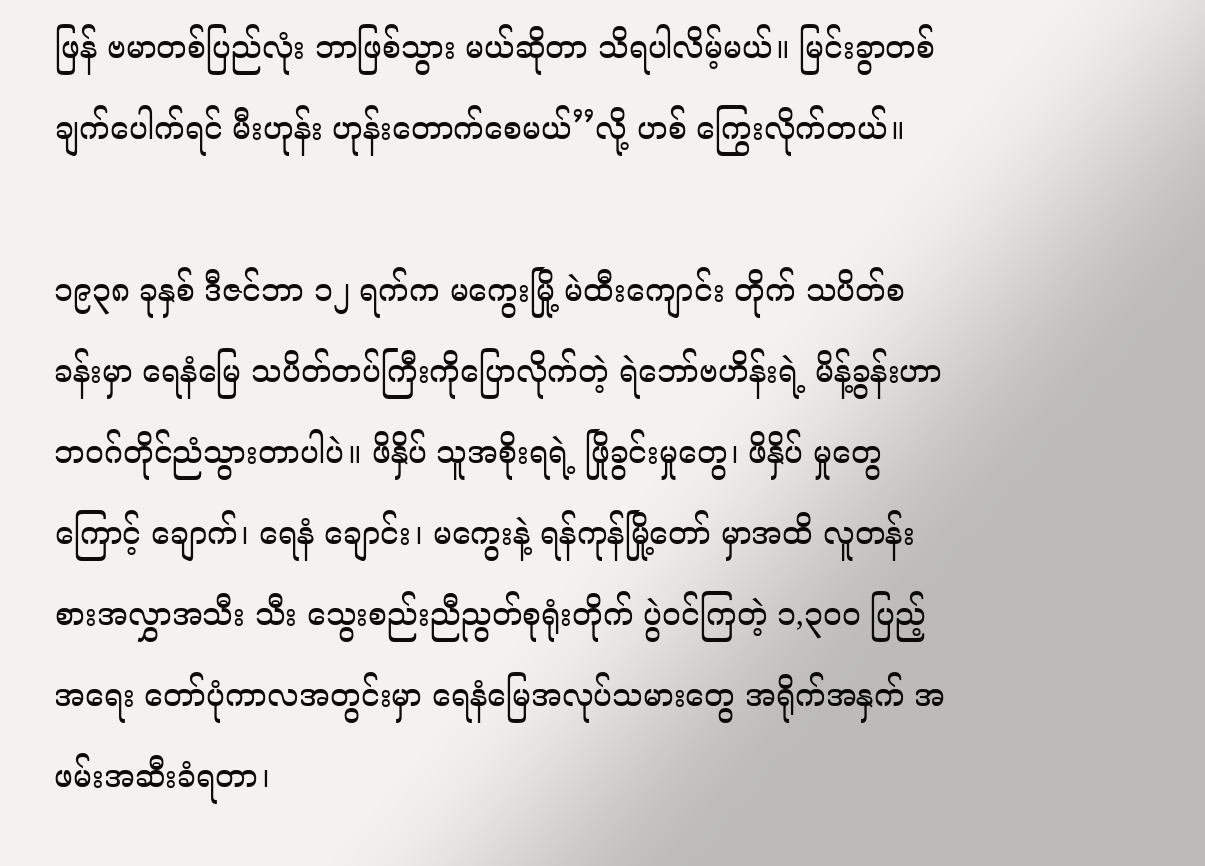ဖြန် ဗမာတစ်ပြည်လုံး ဘာဖြစ်သွား မယ်ဆိုတာ သိရပါလိမ့်မယ်။ မြင်းခွာတစ်ချက်ပေါက်ရင် မီးဟုန်း ဟုန်းတောက်စေမယ်’’လို့ ဟစ် ကြွေးလိုက်တယ်။

၁၉၃၈ ခုနှစ် ဒီဇင်ဘာ ၁၂ ရက်က မကွေးမြို့ မဲထီးကျောင်း တိုက် သပိတ်စခန်းမှာ ရေနံမြေ သပိတ်တပ်ကြီးကိုပြောလိုက်တဲ့ ရဲဘော်ဗဟိန်းရဲ့ မိန့်ခွန်းဟာ ဘဝဂ်တိုင်ညံသွားတာပါပဲ။ ဖိနှိပ် သူအစိုးရရဲ့ ဖြိုခွင်းမှုတွေ၊ ဖိနှိပ် မှုတွေကြောင့် ချောက်၊ ရေနံ ချောင်း၊ မကွေးနဲ့ ရန်ကုန်မြို့တော် မှာအထိ လူတန်းစားအလွှာအသီး သီး သွေးစည်းညီညွတ်စုရုံးတိုက် ပွဲဝင်ကြတဲ့ ၁,၃၀၀ ပြည့် အရေး တော်ပုံကာလအတွင်းမှာ ရေနံမြေအလုပ်သမားတွေ အရိုက်အနှက် အဖမ်းအဆီးခံရတာ၊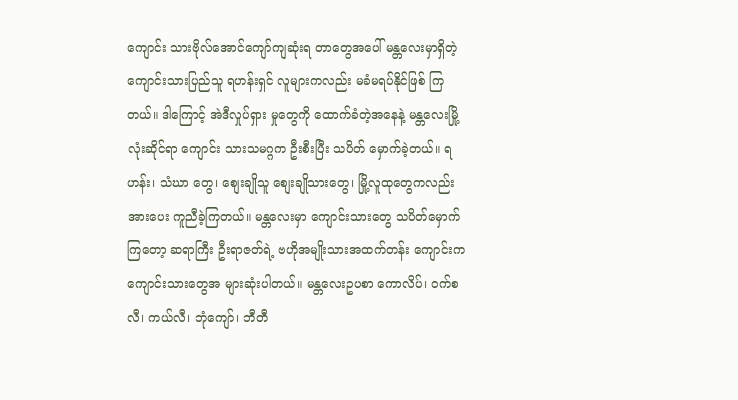ကျောင်း သားဗိုလ်အောင်ကျော်ကျဆုံးရ တာတွေအပေါ် မန္တလေးမှာရှိတဲ့ ကျောင်းသားပြည်သူ ရဟန်းရှင် လူများကလည်း မခံမရပ်နိုင်ဖြစ် ကြတယ်။ ဒါကြောင့် အဲဒီလှုပ်ရှား မှုတွေကို ထောက်ခံတဲ့အနေနဲ့ မန္တလေးမြို့လုံးဆိုင်ရာ ကျောင်း သားသမဂ္ဂက ဦးစီးပြီး သပိတ် မှောက်ခဲ့တယ်။ ရဟန်း၊ သံဃာ တွေ၊ စျေးချိုသူ စျေးချိုသားတွေ၊ မြို့လူထုတွေကလည်း အားပေး ကူညီခဲ့ကြတယ်။ မန္တလေးမှာ ကျောင်းသားတွေ သပိတ်မှောက် ကြတော့ ဆရာကြီး ဦးရာဇတ်ရဲ့ ဗဟိုအမျိုးသားအထက်တန်း ကျောင်းက ကျောင်းသားတွေအ များဆုံးပါတယ်။ မန္တလေးဥပစာ ကောလိပ်၊ ဝက်စလီ၊ ကယ်လီ၊ ဘုံကျော်၊ ဘီတီ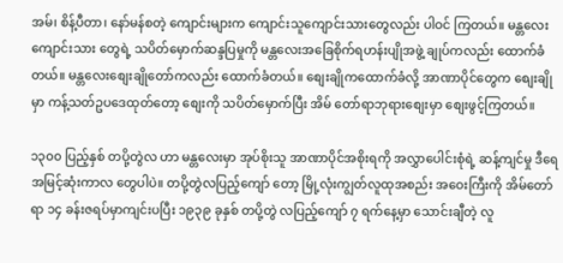အမ်၊ စိန့်ပီတာ၊ နော်မန်စတဲ့ ကျောင်းများက ကျောင်းသူကျောင်းသားတွေလည်း ပါဝင် ကြတယ်။ မန္တလေးကျောင်းသား တွေရဲ့ သပိတ်မှောက်ဆန္ဒပြမှုကို မန္တလေးအခြေစိုက်ရဟန်းပျိုအဖွဲ့ ချုပ်ကလည်း ထောက်ခံတယ်။ မန္တလေးစျေးချိုတော်ကလည်း ထောက်ခံတယ်။ စျေးချိုကထောက်ခံလို့ အာဏာပိုင်တွေက စျေးချို မှာ ကန့်သတ်ဥပဒေထုတ်တော့ စျေးကို သပိတ်မှောက်ပြီး အိမ် တော်ရာဘုရားစျေးမှာ စျေးဖွင့်ကြတယ်။

၁၃၀၀ ပြည့်နှစ် တပို့တွဲလ ဟာ မန္တလေးမှာ အုပ်စိုးသူ အာဏာပိုင်အစိုးရကို အလွှာပေါင်းစုံရဲ့ ဆန့်ကျင်မှု ဒီရေအမြင့်ဆုံးကာလ တွေပါပဲ။ တပို့တွဲလပြည့်ကျော် တော့ မြို့လုံးကျွတ်လူထုအစည်း အဝေးကြီးကို အိမ်တော်ရာ ၁၄ ခန်းဇရပ်မှာကျင်းပပြီး ၁၉၃၉ ခုနှစ် တပို့တွဲ လပြည့်ကျော် ၇ ရက်နေ့မှာ သောင်းချီတဲ့ လူ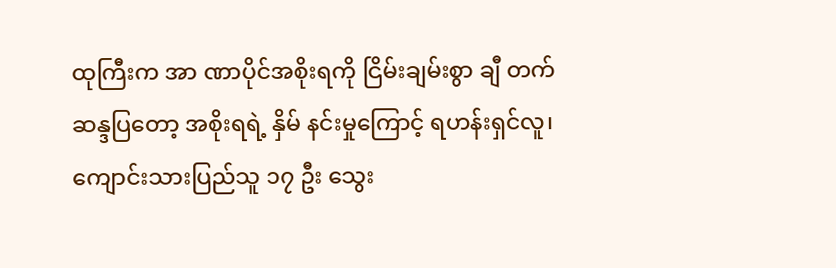ထုကြီးက အာ ဏာပိုင်အစိုးရကို ငြိမ်းချမ်းစွာ ချီ တက်ဆန္ဒပြတော့ အစိုးရရဲ့ နှိမ် နင်းမှုကြောင့် ရဟန်းရှင်လူ၊ ကျောင်းသားပြည်သူ ၁၇ ဦး သွေး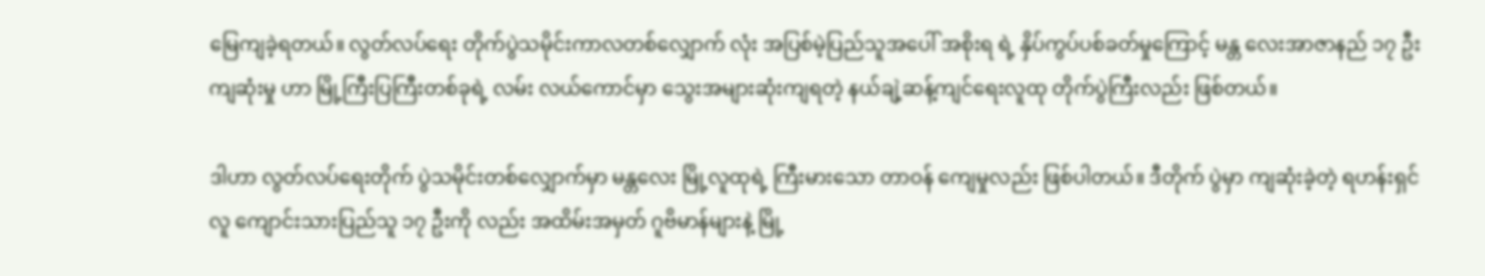မြေကျခဲ့ရတယ်။ လွတ်လပ်ရေး တိုက်ပွဲသမိုင်းကာလတစ်လျှောက် လုံး အပြစ်မဲ့ပြည်သူအပေါ် အစိုးရ ရဲ့ နှိပ်ကွပ်ပစ်ခတ်မှုကြောင့် မန္တ လေးအာဇာနည် ၁၇ ဦးကျဆုံးမှု ဟာ မြို့ကြီးပြကြီးတစ်ခုရဲ့ လမ်း လယ်ကောင်မှာ သွေးအများဆုံးကျရတဲ့ နယ်ချဲ့ဆန့်ကျင်ရေးလူထု တိုက်ပွဲကြီးလည်း ဖြစ်တယ်။

ဒါဟာ လွတ်လပ်ရေးတိုက် ပွဲသမိုင်းတစ်လျှောက်မှာ မန္တလေး မြို့လူထုရဲ့ ကြီးမားသော တာဝန် ကျေမှုလည်း ဖြစ်ပါတယ်။ ဒီတိုက် ပွဲမှာ ကျဆုံးခဲ့တဲ့ ရဟန်းရှင်လူ ကျောင်းသားပြည်သူ ၁၇ ဦးကို လည်း အထိမ်းအမှတ် ဂူဗိမာန်များနဲ့ မြို့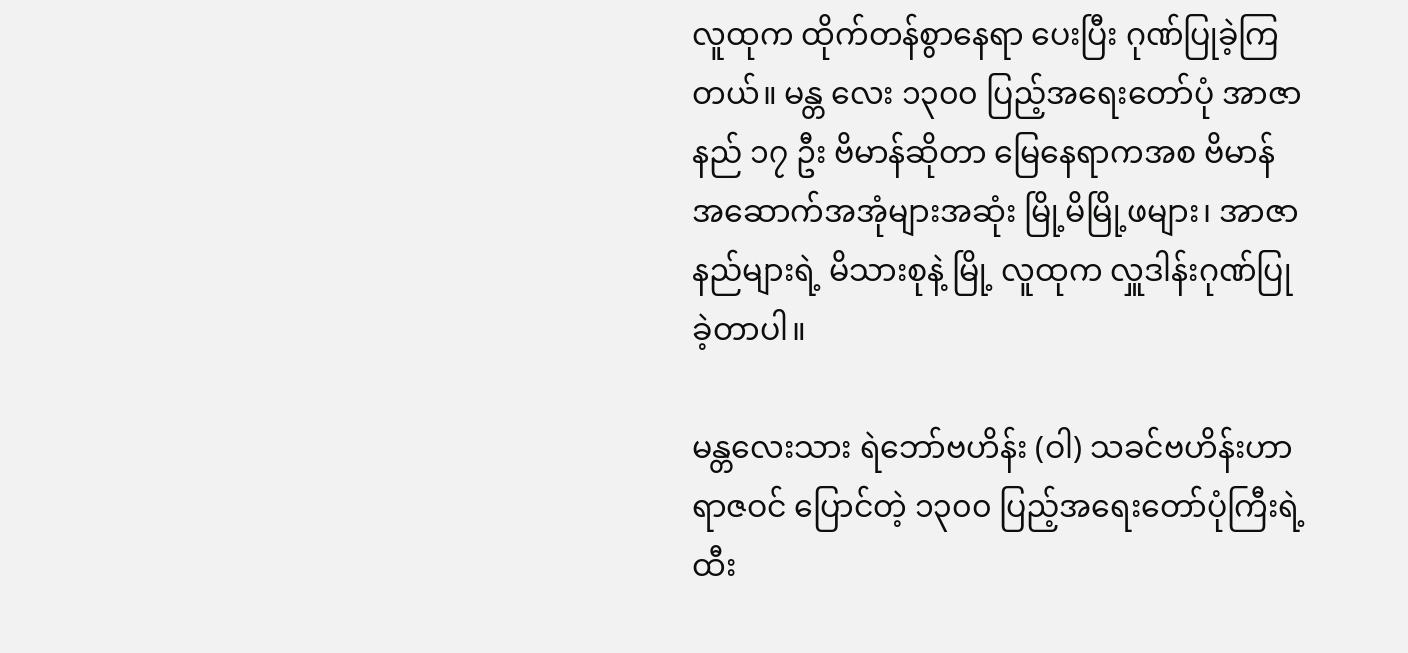လူထုက ထိုက်တန်စွာနေရာ ပေးပြီး ဂုဏ်ပြုခဲ့ကြတယ်။ မန္တ လေး ၁၃၀၀ ပြည့်အရေးတော်ပုံ အာဇာနည် ၁၇ ဦး ဗိမာန်ဆိုတာ မြေနေရာကအစ ဗိမာန်အဆောက်အအုံများအဆုံး မြို့မိမြို့ဖများ၊ အာဇာနည်များရဲ့ မိသားစုနဲ့ မြို့ လူထုက လှူဒါန်းဂုဏ်ပြုခဲ့တာပါ။

မန္တလေးသား ရဲဘော်ဗဟိန်း (ဝါ) သခင်ဗဟိန်းဟာ ရာဇဝင် ပြောင်တဲ့ ၁၃၀၀ ပြည့်အရေးတော်ပုံကြီးရဲ့ ထီး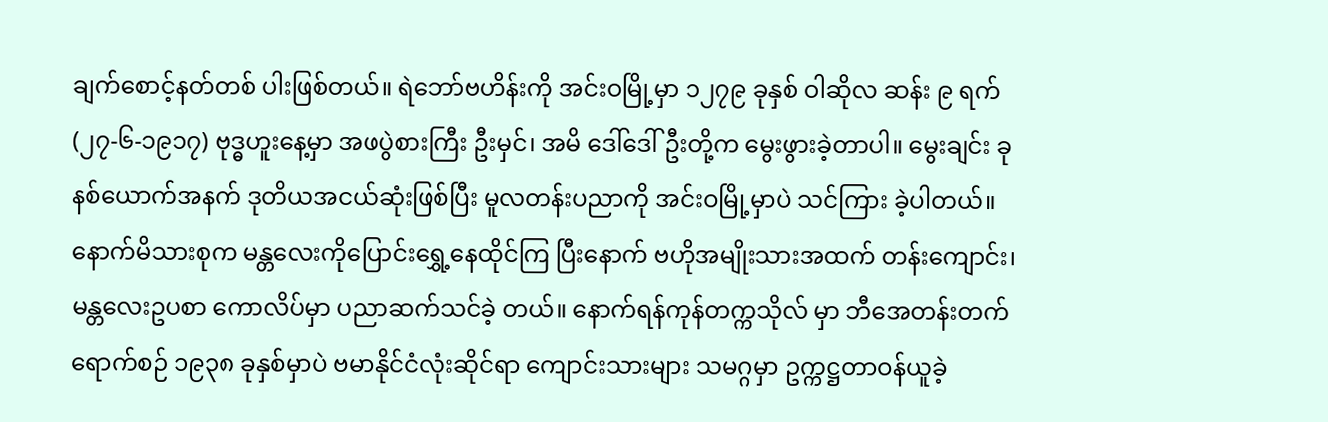ချက်စောင့်နတ်တစ် ပါးဖြစ်တယ်။ ရဲဘော်ဗဟိန်းကို အင်းဝမြို့မှာ ၁၂၇၉ ခုနှစ် ဝါဆိုလ ဆန်း ၉ ရက် (၂၇-၆-၁၉၁၇) ဗုဒ္ဓဟူးနေ့မှာ အဖပွဲစားကြီး ဦးမှင်၊ အမိ ဒေါ်ဒေါ်ဦးတို့က မွေးဖွားခဲ့တာပါ။ မွေးချင်း ခုနစ်ယောက်အနက် ဒုတိယအငယ်ဆုံးဖြစ်ပြီး မူလတန်းပညာကို အင်းဝမြို့မှာပဲ သင်ကြား ခဲ့ပါတယ်။ နောက်မိသားစုက မန္တလေးကိုပြောင်းရွှေ့နေထိုင်ကြ ပြီးနောက် ဗဟိုအမျိုးသားအထက် တန်းကျောင်း၊ မန္တလေးဥပစာ ကောလိပ်မှာ ပညာဆက်သင်ခဲ့ တယ်။ နောက်ရန်ကုန်တက္ကသိုလ် မှာ ဘီအေတန်းတက်ရောက်စဉ် ၁၉၃၈ ခုနှစ်မှာပဲ ဗမာနိုင်ငံလုံးဆိုင်ရာ ကျောင်းသားများ သမဂ္ဂမှာ ဥက္ကဋ္ဌတာဝန်ယူခဲ့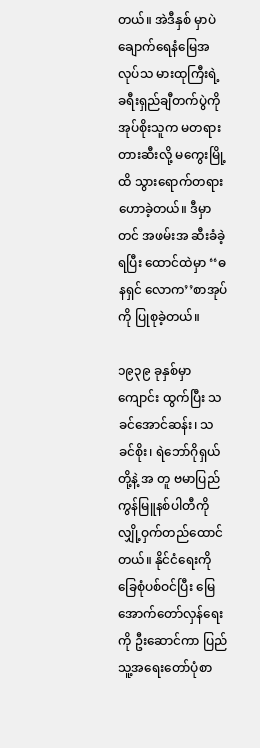တယ်။ အဲဒီနှစ် မှာပဲ ချောက်ရေနံမြေအလုပ်သ မားထုကြီးရဲ့ ခရီးရှည်ချီတက်ပွဲကို အုပ်စိုးသူက မတရားတားဆီးလို့ မကွေးမြို့ထိ သွားရောက်တရား ဟောခဲ့တယ်။ ဒီမှာတင် အဖမ်းအ ဆီးခံခဲ့ရပြီး ထောင်ထဲမှာ ‘‘ဓနရှင် လောက’’စာအုပ်ကို ပြုစုခဲ့တယ်။

၁၉၃၉ ခုနှစ်မှာ ကျောင်း ထွက်ပြီး သခင်အောင်ဆန်း၊ သခင်စိုး၊ ရဲဘော်ဂိုရှယ်တို့နဲ့ အ တူ ဗမာပြည်ကွန်မြူနစ်ပါတီကို လျှို့ဝှက်တည်ထောင်တယ်။ နိုင်ငံရေးကို ခြေစုံပစ်ဝင်ပြီး မြေအောက်တော်လှန်ရေးကို ဦးဆောင်ကာ ပြည်သူ့အရေးတော်ပုံစာ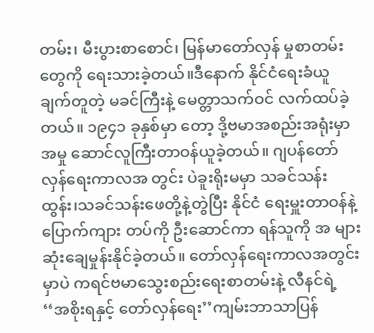တမ်း၊ မီးပွားစာစောင်၊ မြန်မာတော်လှန် မှုစာတမ်းတွေကို ရေးသားခဲ့တယ်။ဒီနောက် နိုင်ငံရေးခံယူချက်တူတဲ့ မခင်ကြီးနဲ့ မေတ္တာသက်ဝင် လက်ထပ်ခဲ့တယ်။ ၁၉၄၁ ခုနှစ်မှာ တော့ ဒို့ဗမာအစည်းအရုံးမှာ အမှု ဆောင်လူကြီးတာဝန်ယူခဲ့တယ်။ ဂျပန်တော်လှန်ရေးကာလအ တွင်း ပဲခူးရိုးမမှာ သခင်သန်းထွန်း၊သခင်သန်းဖေတို့နဲ့တွဲပြီး နိုင်ငံ ရေးမှူးတာဝန်နဲ့ ပြောက်ကျား တပ်ကို ဦးဆောင်ကာ ရန်သူကို အ များဆုံးချေမှုန်းနိုင်ခဲ့တယ်။ တော်လှန်ရေးကာလအတွင်းမှာပဲ ကရင်ဗမာသွေးစည်းရေးစာတမ်းနဲ့ လီနင်ရဲ့ ‘‘အစိုးရနှင့် တော်လှန်ရေး’’ကျမ်းဘာသာပြန်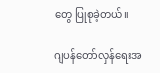တွေ ပြုစုခဲ့တယ်။

ဂျပန်တော်လှန်ရေးအ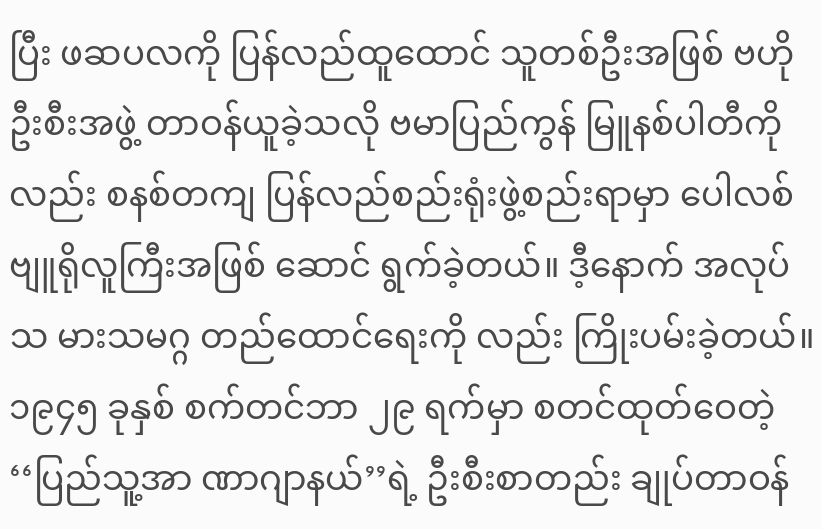ပြီး ဖဆပလကို ပြန်လည်ထူထောင် သူတစ်ဦးအဖြစ် ဗဟိုဦးစီးအဖွဲ့ တာဝန်ယူခဲ့သလို ဗမာပြည်ကွန် မြူနစ်ပါတီကိုလည်း စနစ်တကျ ပြန်လည်စည်းရုံးဖွဲ့စည်းရာမှာ ပေါလစ်ဗျူရိုလူကြီးအဖြစ် ဆောင် ရွက်ခဲ့တယ်။ ဒီ့နောက် အလုပ်သ မားသမဂ္ဂ တည်ထောင်ရေးကို လည်း ကြိုးပမ်းခဲ့တယ်။ ၁၉၄၅ ခုနှစ် စက်တင်ဘာ ၂၉ ရက်မှာ စတင်ထုတ်ဝေတဲ့ ‘‘ပြည်သူ့အာ ဏာဂျာနယ်’’ရဲ့ ဦးစီးစာတည်း ချုပ်တာဝန်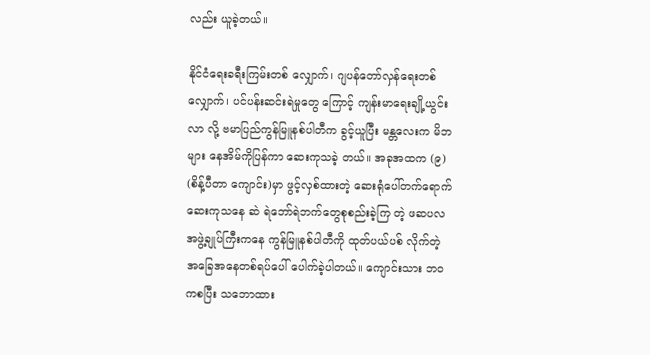လည်း ယူခဲ့တယ်။

နိုင်ငံရေးခရီးကြမ်းတစ် လျှောက်၊ ဂျပန်တော်လှန်ရေးတစ် လျှောက်၊ ပင်ပန်းဆင်းရဲမှုတွေ ကြောင့် ကျန်းမာရေးချို့ယွင်းလာ လို့ ဗမာပြည်ကွန်မြူနစ်ပါတီက ခွင့်ယူပြီး မန္တလေးက မိဘများ နေအိမ်ကိုပြန်ကာ ဆေးကုသခဲ့ တယ်။ အခုအထက (၉) (စိန့်ပီတာ ကျောင်း)မှာ ဖွင့်လှစ်ထားတဲ့ ဆေးရုံပေါ်တက်ရောက်ဆေးကုသနေ ဆဲ ရဲဘော်ရဲဘက်တွေစုစည်းခဲ့ကြ တဲ့ ဖဆပလအဖွဲ့ချုပ်ကြီးကနေ ကွန်မြူနစ်ပါတီကို ထုတ်ပယ်ပစ် လိုက်တဲ့ အခြေအနေတစ်ရပ်ပေါ် ပေါက်ခဲ့ပါတယ်။ ကျောင်းသား ဘဝကစပြီး သဘောထား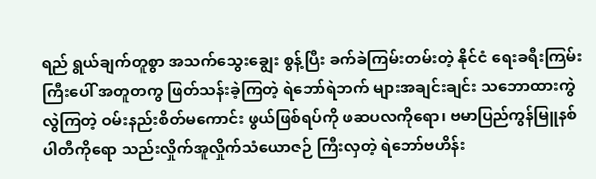ရည် ရွယ်ချက်တူစွာ အသက်သွေးချွေး စွန့်ပြီး ခက်ခဲကြမ်းတမ်းတဲ့ နိုင်ငံ ရေးခရီးကြမ်းကြီးပေါ် အတူတကွ ဖြတ်သန်းခဲ့ကြတဲ့ ရဲဘော်ရဲဘက် များအချင်းချင်း သဘောထားကွဲ လွဲကြတဲ့ ဝမ်းနည်းစိတ်မကောင်း ဖွယ်ဖြစ်ရပ်ကို ဖဆပလကိုရော၊ ဗမာပြည်ကွန်မြူနစ်ပါတီကိုရော သည်းလှိုက်အူလှိုက်သံယောဇဉ် ကြီးလှတဲ့ ရဲဘော်ဗဟိန်း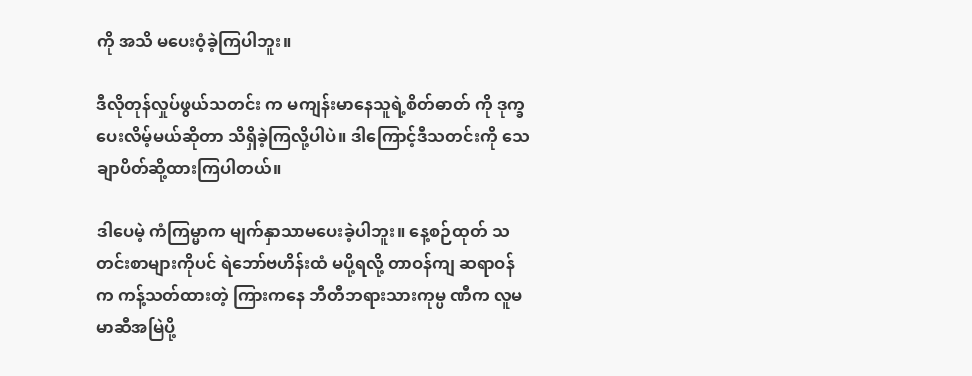ကို အသိ မပေးဝံ့ခဲ့ကြပါဘူး။

ဒီလိုတုန်လှုပ်ဖွယ်သတင်း က မကျန်းမာနေသူရဲ့စိတ်ဓာတ် ကို ဒုက္ခပေးလိမ့်မယ်ဆိုတာ သိရှိခဲ့ကြလို့ပါပဲ။ ဒါကြောင့်ဒီသတင်းကို သေချာပိတ်ဆို့ထားကြပါတယ်။

ဒါပေမဲ့ ကံကြမ္မာက မျက်နှာသာမပေးခဲ့ပါဘူး။ နေ့စဉ်ထုတ် သတင်းစာများကိုပင် ရဲဘော်ဗဟိန်းထံ မပို့ရလို့ တာဝန်ကျ ဆရာဝန်က ကန့်သတ်ထားတဲ့ ကြားကနေ ဘီတီဘရားသားကုမ္ပ ဏီက လူမမာဆီအမြဲပို့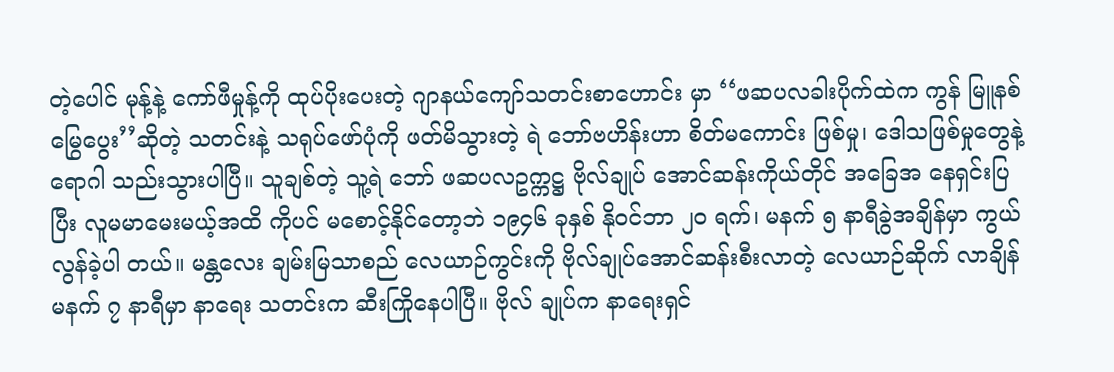တဲ့ပေါင် မုန့်နဲ့ ကော်ဖီမှုန့်ကို ထုပ်ပိုးပေးတဲ့ ဂျာနယ်ကျော်သတင်းစာဟောင်း မှာ ‘‘ဖဆပလခါးပိုက်ထဲက ကွန် မြူနစ်မြွေပွေး’’ဆိုတဲ့ သတင်းနဲ့ သရုပ်ဖော်ပုံကို ဖတ်မိသွားတဲ့ ရဲ ဘော်ဗဟိန်းဟာ စိတ်မကောင်း ဖြစ်မှု၊ ဒေါသဖြစ်မှုတွေနဲ့ ရောဂါ သည်းသွားပါပြီ။ သူချစ်တဲ့ သူ့ရဲ ဘော် ဖဆပလဥက္ကဋ္ဌ ဗိုလ်ချုပ် အောင်ဆန်းကိုယ်တိုင် အခြေအ နေရှင်းပြပြီး လူမမာမေးမယ့်အထိ ကိုပင် မစောင့်နိုင်တော့ဘဲ ၁၉၄၆ ခုနှစ် နိုဝင်ဘာ ၂၀ ရက်၊ မနက် ၅ နာရီခွဲအချိန်မှာ ကွယ်လွန်ခဲ့ပါ တယ်။ မန္တလေး ချမ်းမြသာစည် လေယာဉ်ကွင်းကို ဗိုလ်ချုပ်အောင်ဆန်းစီးလာတဲ့ လေယာဉ်ဆိုက် လာချိန် မနက် ၇ နာရီမှာ နာရေး သတင်းက ဆီးကြိုနေပါပြီ။ ဗိုလ် ချုပ်က နာရေးရှင်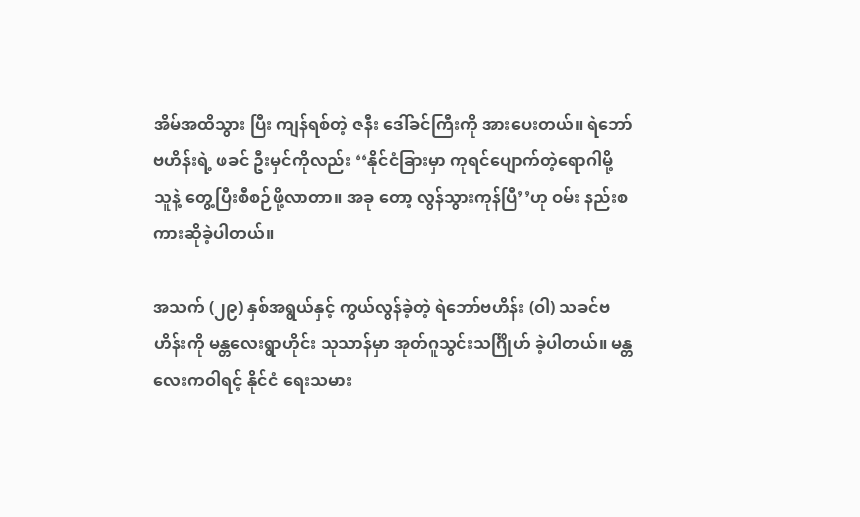အိမ်အထိသွား ပြီး ကျန်ရစ်တဲ့ ဇနီး ဒေါ်ခင်ကြီးကို အားပေးတယ်။ ရဲဘော်ဗဟိန်းရဲ့ ဖခင် ဦးမှင်ကိုလည်း ‘‘နိုင်ငံခြားမှာ ကုရင်ပျောက်တဲ့ရောဂါမို့ သူနဲ့ တွေ့ပြီးစီစဉ်ဖို့လာတာ။ အခု တော့ လွန်သွားကုန်ပြီ’’ဟု ဝမ်း နည်းစကားဆိုခဲ့ပါတယ်။

အသက် (၂၉) နှစ်အရွယ်နှင့် ကွယ်လွန်ခဲ့တဲ့ ရဲဘော်ဗဟိန်း (ဝါ) သခင်ဗဟိန်းကို မန္တလေးရွာဟိုင်း သုသာန်မှာ အုတ်ဂူသွင်းသင်္ဂြိုဟ် ခဲ့ပါတယ်။ မန္တလေးကဝါရင့် နိုင်ငံ ရေးသမား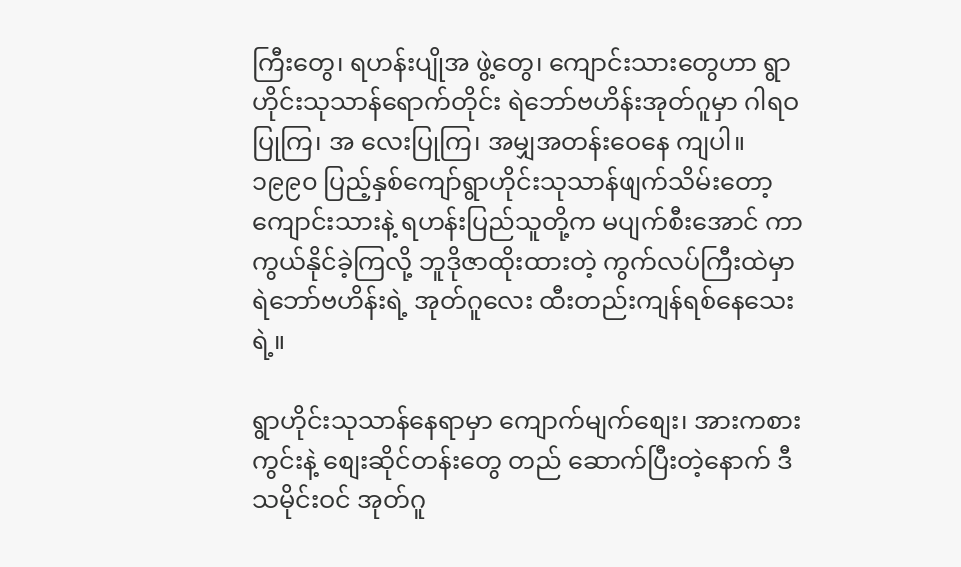ကြီးတွေ၊ ရဟန်းပျိုအ ဖွဲ့တွေ၊ ကျောင်းသားတွေဟာ ရွာ ဟိုင်းသုသာန်ရောက်တိုင်း ရဲဘော်ဗဟိန်းအုတ်ဂူမှာ ဂါရဝပြုကြ၊ အ လေးပြုကြ၊ အမျှအတန်းဝေနေ ကျပါ။ ၁၉၉၀ ပြည့်နှစ်ကျော်ရွာဟိုင်းသုသာန်ဖျက်သိမ်းတော့ ကျောင်းသားနဲ့ ရဟန်းပြည်သူတို့က မပျက်စီးအောင် ကာကွယ်နိုင်ခဲ့ကြလို့ ဘူဒိုဇာထိုးထားတဲ့ ကွက်လပ်ကြီးထဲမှာ ရဲဘော်ဗဟိန်းရဲ့ အုတ်ဂူလေး ထီးတည်းကျန်ရစ်နေသေး ရဲ့။

ရွာဟိုင်းသုသာန်နေရာမှာ ကျောက်မျက်စျေး၊ အားကစား ကွင်းနဲ့ စျေးဆိုင်တန်းတွေ တည် ဆောက်ပြီးတဲ့နောက် ဒီသမိုင်းဝင် အုတ်ဂူ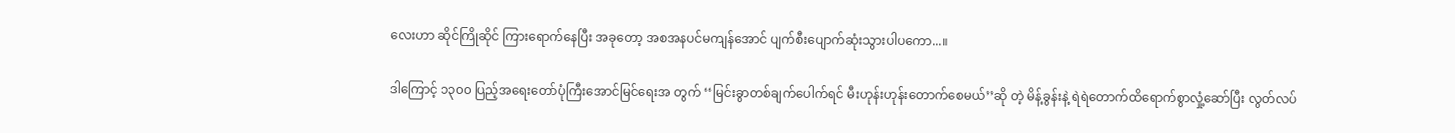လေးဟာ ဆိုင်ကြိုဆိုင် ကြားရောက်နေပြီး အခုတော့ အစအနပင်မကျန်အောင် ပျက်စီးပျောက်ဆုံးသွားပါပကော...။

ဒါကြောင့် ၁၃၀၀ ပြည့်အရေးတော်ပုံကြီးအောင်မြင်ရေးအ တွက် ‘‘မြင်းခွာတစ်ချက်ပေါက်ရင် မီးဟုန်းဟုန်းတောက်စေမယ်’’ဆို တဲ့ မိန့်ခွန်းနဲ့ ရဲရဲတောက်ထိရောက်စွာလှုံ့ဆော်ပြီး လွတ်လပ်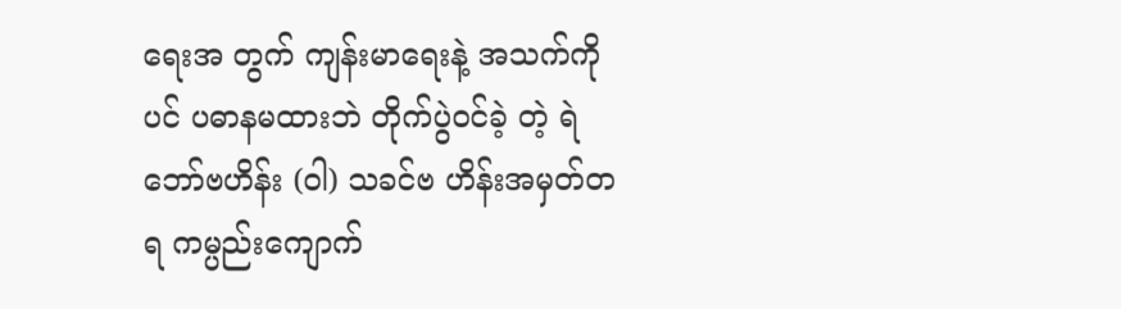ရေးအ တွက် ကျန်းမာရေးနဲ့ အသက်ကို ပင် ပဓာနမထားဘဲ တိုက်ပွဲဝင်ခဲ့ တဲ့ ရဲဘော်ဗဟိန်း (ဝါ) သခင်ဗ ဟိန်းအမှတ်တရ ကမ္ပည်းကျောက်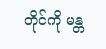တိုင်ကို မန္တ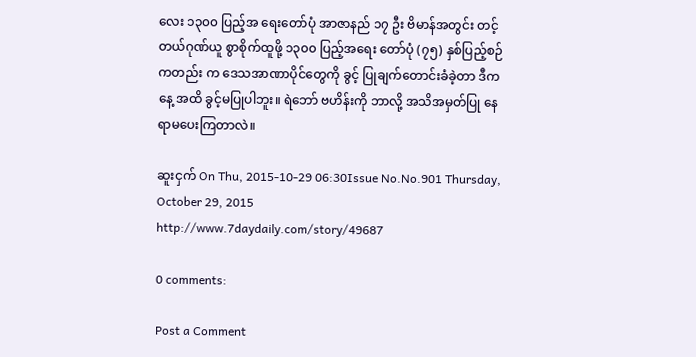လေး ၁၃၀၀ ပြည့်အ ရေးတော်ပုံ အာဇာနည် ၁၇ ဦး ဗိမာန်အတွင်း တင့်တယ်ဂုဏ်ယူ စွာစိုက်ထူဖို့ ၁၃၀၀ ပြည့်အရေး တော်ပုံ (၇၅) နှစ်ပြည့်စဉ်ကတည်း က ဒေသအာဏာပိုင်တွေကို ခွင့် ပြုချက်တောင်းခံခဲ့တာ ဒီကနေ့ အထိ ခွင့်မပြုပါဘူး။ ရဲဘော် ဗဟိန်းကို ဘာလို့ အသိအမှတ်ပြု နေရာမပေးကြတာလဲ။

ဆူးငှက် On Thu, 2015-10-29 06:30Issue No.No.901 Thursday, October 29, 2015
http://www.7daydaily.com/story/49687

0 comments:

Post a Comment